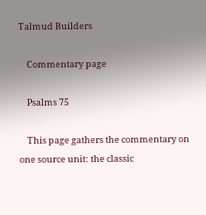Talmud Builders

    Commentary page

    Psalms 75

    This page gathers the commentary on one source unit: the classic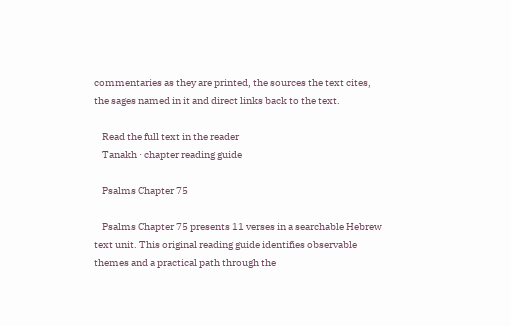commentaries as they are printed, the sources the text cites, the sages named in it and direct links back to the text.

    Read the full text in the reader
    Tanakh · chapter reading guide

    Psalms Chapter 75

    Psalms Chapter 75 presents 11 verses in a searchable Hebrew text unit. This original reading guide identifies observable themes and a practical path through the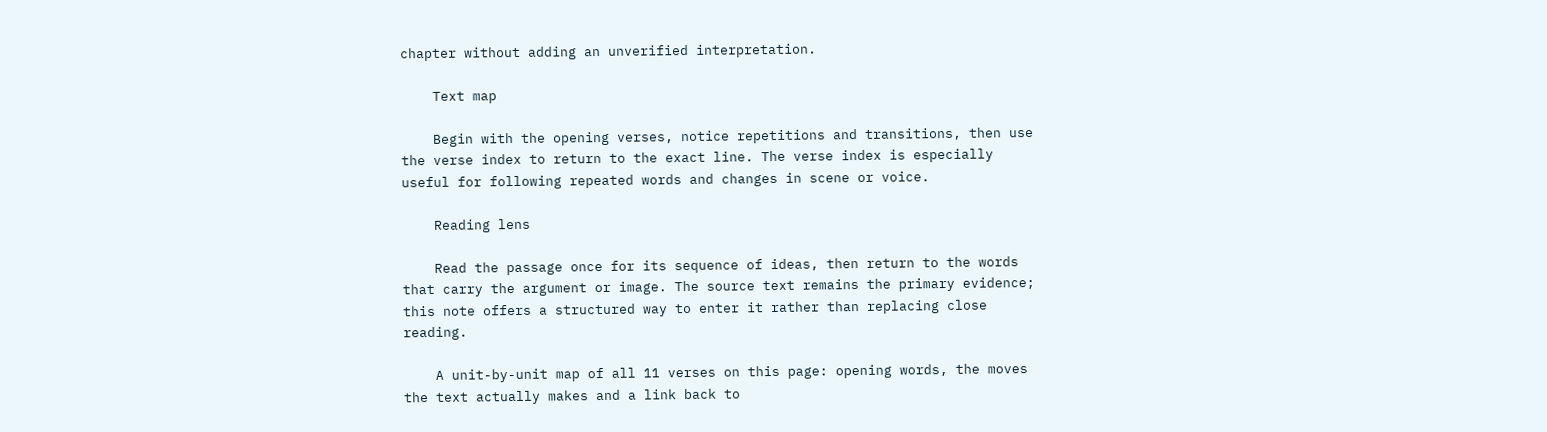chapter without adding an unverified interpretation.

    Text map

    Begin with the opening verses, notice repetitions and transitions, then use the verse index to return to the exact line. The verse index is especially useful for following repeated words and changes in scene or voice.

    Reading lens

    Read the passage once for its sequence of ideas, then return to the words that carry the argument or image. The source text remains the primary evidence; this note offers a structured way to enter it rather than replacing close reading.

    A unit-by-unit map of all 11 verses on this page: opening words, the moves the text actually makes and a link back to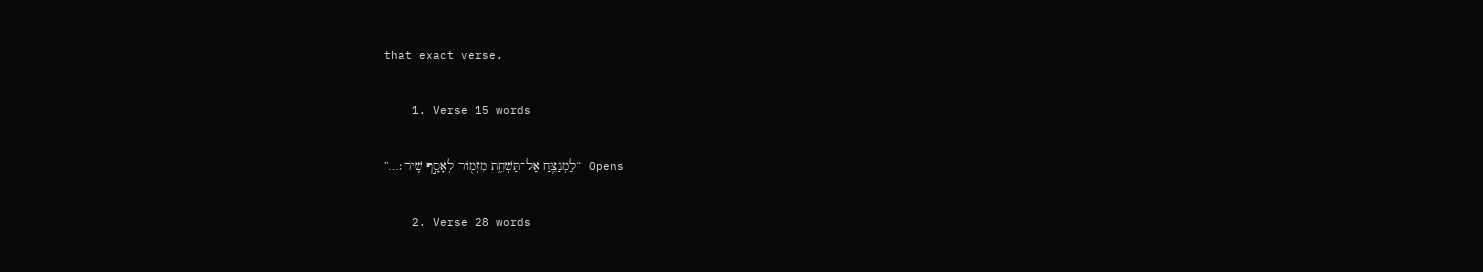that exact verse.

    1. Verse 15 words

      Opens “לַמְנַצֵּ֥חַ אַל־תַּשְׁחֵ֑ת מִזְמ֖וֹר לְאָסָ֣ף שִֽׁיר׃…”

    2. Verse 28 words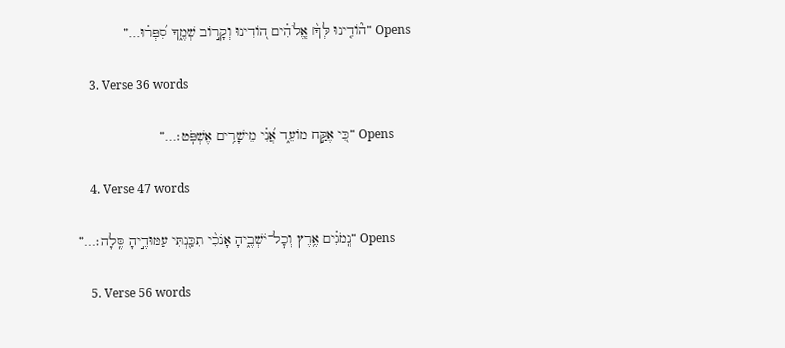Opens “ה֘וֹדִ֤ינוּ לְּךָ֨׀ אֱֽלֹהִ֗ים ה֭וֹדִינוּ וְקָר֣וֹב שְׁמֶ֑ךָ סִ֝פְּר֗וּ…”

    3. Verse 36 words

      Opens “כִּ֭י אֶקַּ֣ח מוֹעֵ֑ד אֲ֝נִ֗י מֵישָׁרִ֥ים אֶשְׁפֹּֽט׃…”

    4. Verse 47 words

      Opens “נְֽמֹגִ֗ים אֶ֥רֶץ וְכׇל־יֹשְׁבֶ֑יהָ אָנֹכִ֨י תִכַּ֖נְתִּי עַמּוּדֶ֣יהָ סֶּֽלָה׃…”

    5. Verse 56 words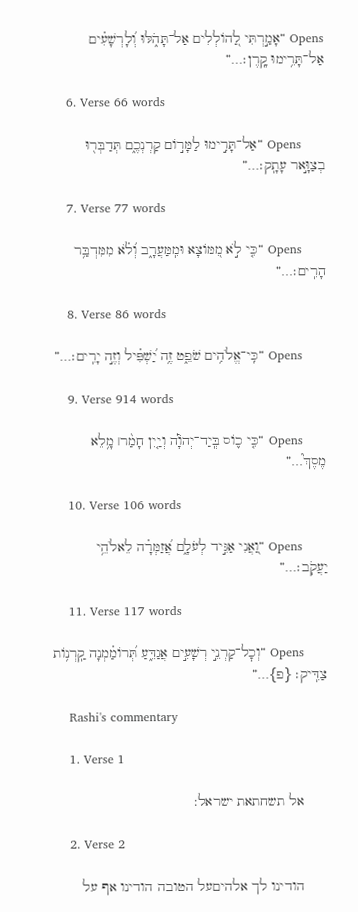Opens “אָמַ֣רְתִּי לַ֭הוֹלְלִים אַל־תָּהֹ֑לּוּ וְ֝לָרְשָׁעִ֗ים אַל־תָּרִ֥ימוּ קָֽרֶן׃…”

    6. Verse 66 words

      Opens “אַל־תָּרִ֣ימוּ לַמָּר֣וֹם קַרְנְכֶ֑ם תְּדַבְּר֖וּ בְצַוָּ֣אר עָתָֽק׃…”

    7. Verse 77 words

      Opens “כִּ֤י לֹ֣א מִ֭מּוֹצָא וּמִֽמַּעֲרָ֑ב וְ֝לֹ֗א מִמִּדְבַּ֥ר הָרִֽים׃…”

    8. Verse 86 words

      Opens “כִּֽי־אֱלֹהִ֥ים שֹׁפֵ֑ט זֶ֥ה יַ֝שְׁפִּ֗יל וְזֶ֣ה יָרִֽים׃…”

    9. Verse 914 words

      Opens “כִּ֤י כ֪וֹס בְּֽיַד־יְהֹוָ֡ה וְיַ֤יִן חָמַ֨ר׀ מָ֥לֵא מֶסֶךְ֮…”

    10. Verse 106 words

      Opens “וַ֭אֲנִי אַגִּ֣יד לְעֹלָ֑ם אֲ֝זַמְּרָ֗ה לֵאלֹהֵ֥י יַעֲקֹֽב׃…”

    11. Verse 117 words

      Opens “וְכׇל־קַרְנֵ֣י רְשָׁעִ֣ים אֲגַדֵּ֑עַ תְּ֝רוֹמַ֗מְנָה קַֽרְנ֥וֹת צַדִּֽיק׃ {פ}…”

    Rashi's commentary

    1. Verse 1

      אל תשחתאת ישראל:

    2. Verse 2

      הודינו לך אלהיםעל הטובה הודינו אף על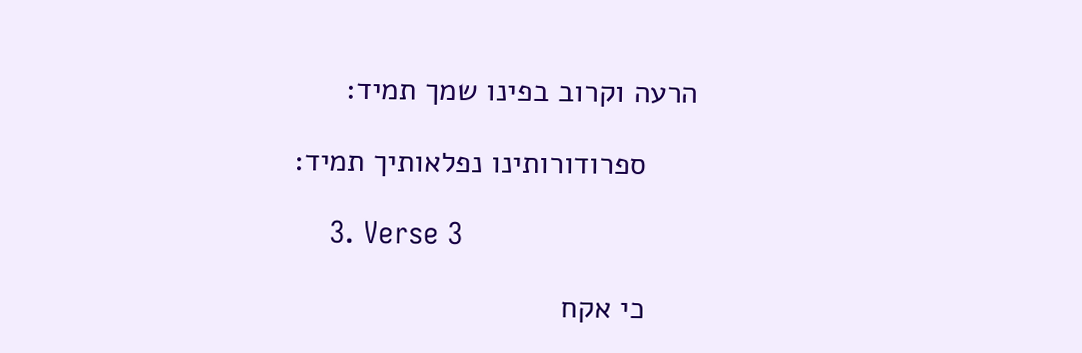הרעה וקרוב בפינו שמך תמיד:

      ספרודורותינו נפלאותיך תמיד:

    3. Verse 3

      כי אקח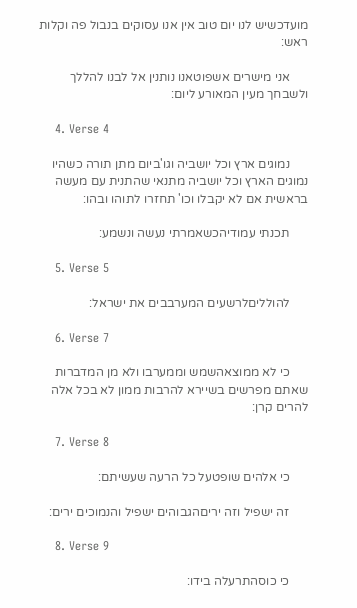מועדכשיש לנו יום טוב אין אנו עסוקים בנבול פה וקלות ראש:

      אני מישרים אשפוטאנו נותנין אל לבנו להללך ולשבחך מעין המאורע ליום:

    4. Verse 4

      נמוגים ארץ וכל יושביה וגו'ביום מתן תורה כשהיו נמוגים הארץ וכל יושביה מתנאי שהתנית עם מעשה בראשית אם לא יקבלו וכו' תחזרו לתוהו ובהו:

      תכנתי עמודיהכשאמרתי נעשה ונשמע:

    5. Verse 5

      להולליםלרשעים המערבבים את ישראל:

    6. Verse 7

      כי לא ממוצאהשמש וממערבו ולא מן המדברות שאתם מפרשים בשיירא להרבות ממון לא בכל אלה להרים קרן:

    7. Verse 8

      כי אלהים שופטעל כל הרעה שעשיתם:

      זה ישפיל וזה יריםהגבוהים ישפיל והנמוכים ירים:

    8. Verse 9

      כי כוסהתרעלה בידו: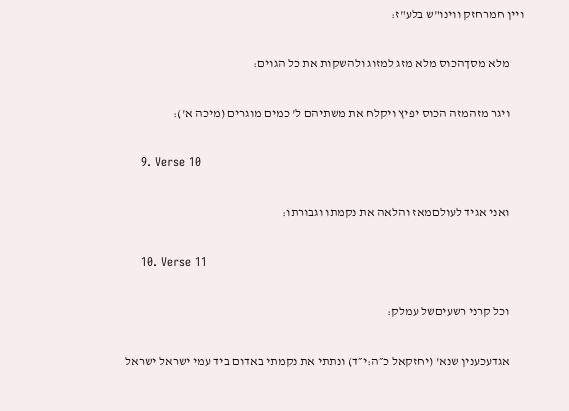ויין חמרחזק ווינו"ש בלע"ז:

      מלא מסךהכוס מלא מזג למזוג ולהשקות את כל הגוים:

      ויגר מזהמזה הכוס יפיץ ויקלח את משתיהם ל' כמים מוגרים (מיכה א'):

    9. Verse 10

      ואני אגיד לעולםמאז והלאה את נקמתו וגבורתו:

    10. Verse 11

      וכל קרני רשעיםשל עמלק:

      אגדעכענין שנא' (יחזקאל כ״ה:י״ד) ונתתי את נקמתי באדום ביד עמי ישראל ישראל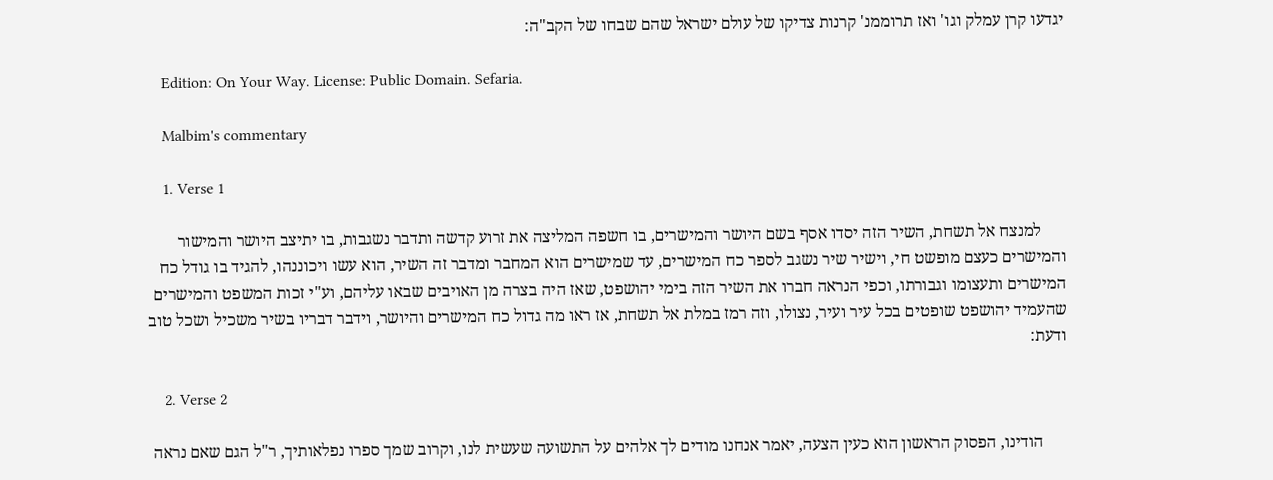יגדעו קרן עמלק וגו' ואז תרוממנ' קרנות צדיקו של עולם ישראל שהם שבחו של הקב"ה:

    Edition: On Your Way. License: Public Domain. Sefaria.

    Malbim's commentary

    1. Verse 1

      למנצח אל תשחת, השיר הזה יסדו אסף בשם היושר והמישרים, בו חשפה המליצה את זרוע קדשה ותדבר נשגבות, בו יתיצב היושר והמישור והמישרים כעצם מופשט חי, וישיר שיר נשגב לספר כח המישרים, עד שמישרים הוא המחבר ומדבר זה השיר, הוא עשו ויכוננהו, להגיד בו גודל כח המישרים ותעצומו וגבורתו, וכפי הנראה חברו את השיר הזה בימי יהושפט, שאז היה בצרה מן האויבים שבאו עליהם, וע"י זכות המשפט והמישרים שהעמיד יהושפט שופטים בכל עיר ועיר, נצולו, וזה רמז במלת אל תשחת, אז ראו מה גדול כח המישרים והיושר, וידבר דבריו בשיר משכיל ושכל טוב ודעת:

    2. Verse 2

      הודינו, הפסוק הראשון הוא כעין הצעה, יאמר אנחנו מודים לך אלהים על התשועה שעשית לנו, וקרוב שמך ספרו נפלאותיך, ר"ל הגם שאם נראה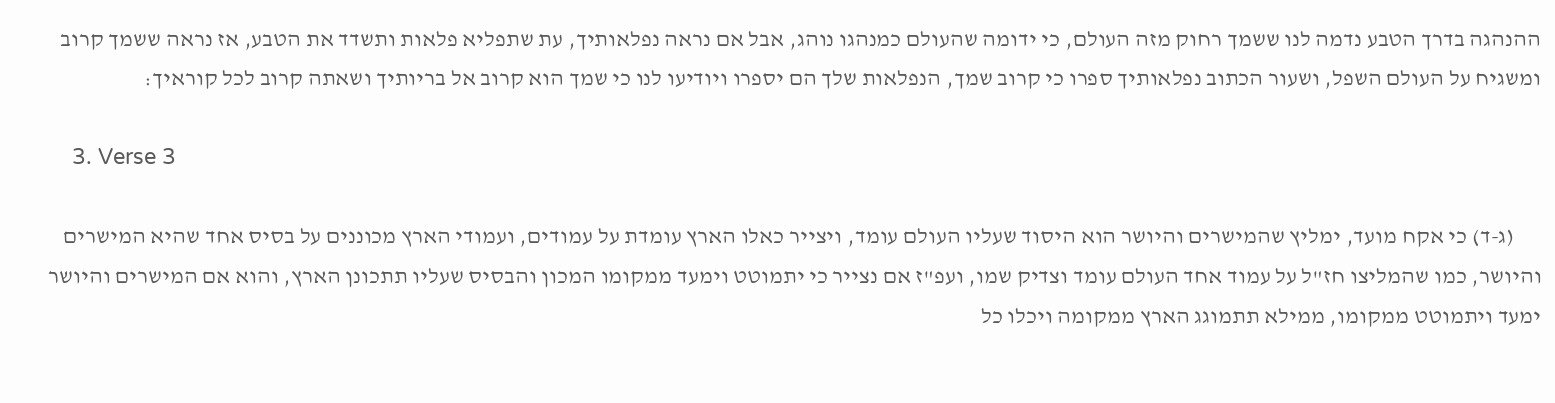ההנהגה בדרך הטבע נדמה לנו ששמך רחוק מזה העולם, כי ידומה שהעולם כמנהגו נוהג, אבל אם נראה נפלאותיך, עת שתפליא פלאות ותשדד את הטבע, אז נראה ששמך קרוב ומשגיח על העולם השפל, ושעור הכתוב נפלאותיך ספרו כי קרוב שמך, הנפלאות שלך הם יספרו ויודיעו לנו כי שמך הוא קרוב אל בריותיך ושאתה קרוב לכל קוראיך:

    3. Verse 3

      (ג-ד) כי אקח מועד, ימליץ שהמישרים והיושר הוא היסוד שעליו העולם עומד, ויצייר כאלו הארץ עומדת על עמודים, ועמודי הארץ מכוננים על בסיס אחד שהיא המישרים והיושר, כמו שהמליצו חז"ל על עמוד אחד העולם עומד וצדיק שמו, ועפ"ז אם נצייר כי יתמוטט וימעד ממקומו המכון והבסיס שעליו תתכונן הארץ, והוא אם המישרים והיושר ימעד ויתמוטט ממקומו, ממילא תתמוגג הארץ ממקומה ויכלו כל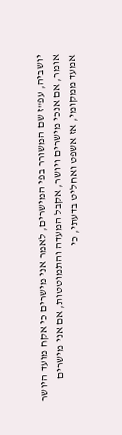יושביה, עפ"ז שם המשורר בפי המישרים, לאמר אני מישרים כי אקח מועד היושר אומר, אם אנכי מישרים ויושר, אקבל המעדה והתמוטטות, אם אני מישרים אמעד ממקומי, אז אשפט ואחליט בדעתי, כי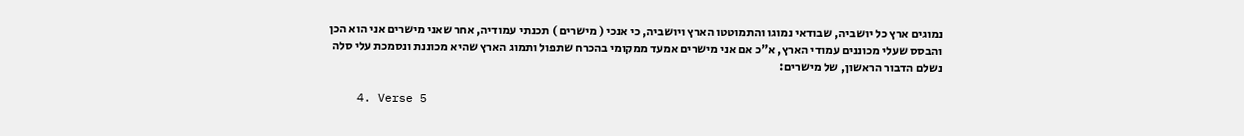נמוגים ארץ כל יושביה, שבודאי נמוגו והתמוטטו הארץ ויושביה, כי אנכי ( מישרים ) תכנתי עמודיה, אחר שאני מישרים אני הוא הכן והבסס שעלי מכוננים עמודי הארץ, א"כ אם אני מישרים אמעד ממקומי בהכרח שתפול ותמוג הארץ שהיא מכוננת ונסמכת עלי סלה נשלם הדבור הראשון, של מישרים:

    4. Verse 5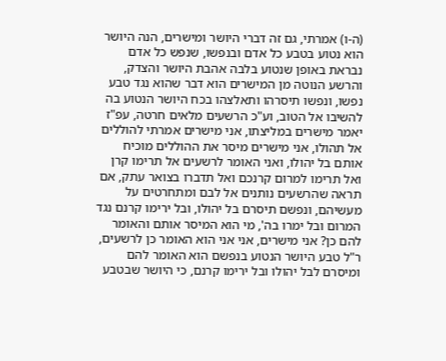(ה-ו) אמרתי, גם זה דברי היושר ומישרים, הנה היושר הוא נטוע בטבע כל אדם ובנפשו, שנפש כל אדם נבראת באופן שנטוע בלבה אהבת היושר והצדק, והרשע הנוטה מן המישרים הוא דבר שהוא נגד טבע נפשו, ונפשו תיסרהו ותאלצהו בכח היושר הנטוע בה להשיבו אל הטוב, וע"כ הרשעים מלאים חרטה, עפ"ז יאמר מישרים במליצתו, אני מישרים אמרתי להוללים אל תהולו, אני מישרים מיסר את ההוללים מוכיח אותם בל יהולו, ואני האומר לרשעים אל תרימו קרן ואל תרימו למרום קרנכם ואל תדברו בצואר עתק, אם תראה שהרשעים נותנים אל לבם ומתחרטים על מעשיהם, ונפשם תיסרם בל יהולו, ובל ירימו קרנם נגד המרום ובל ימרו בה', מי הוא המיסר אותם והאומר להם כן? אני מישרים, אני אני הוא האומר כן לרשעים, ר"ל טבע היושר הנטוע בנפשם הוא האומר להם ומיסרם לבל יהולו ובל ירימו קרנם, כי היושר שבטבע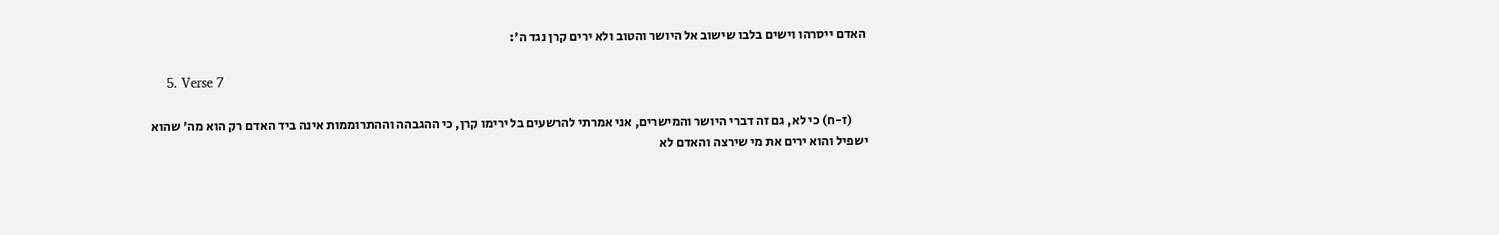האדם ייסרהו וישים בלבו שישוב אל היושר והטוב ולא ירים קרן נגד ה':

    5. Verse 7

      (ז-ח) כי לא, גם זה דברי היושר והמישרים, אני אמרתי להרשעים בל ירימו קרן, כי ההגבהה וההתרוממות אינה ביד האדם רק הוא מה' שהוא ישפיל והוא ירים את מי שירצה והאדם לא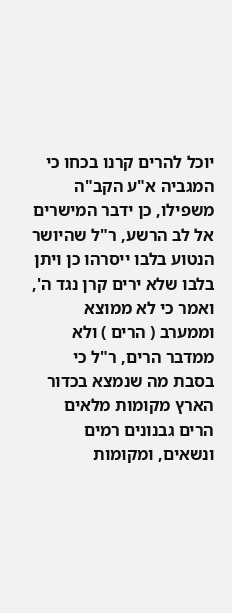יוכל להרים קרנו בכחו כי המגביה א"ע הקב"ה משפילו, כן ידבר המישרים אל לב הרשע, ר"ל שהיושר הנטוע בלבו ייסרהו כן ויתן בלבו שלא ירים קרן נגד ה', ואמר כי לא ממוצא וממערב ( הרים ) ולא ממדבר הרים, ר"ל כי בסבת מה שנמצא בכדור הארץ מקומות מלאים הרים גבנונים רמים ונשאים, ומקומות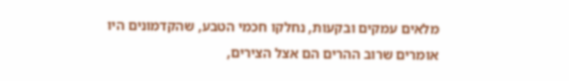מלאים עמקים ובקעות, נחלקו חכמי הטבע, שהקדמונים היו אומרים שרוב ההרים הם אצל הצירים,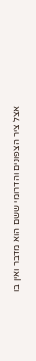אצל ציר הצפונים והדרומי ששם הוא מדבר ואין בו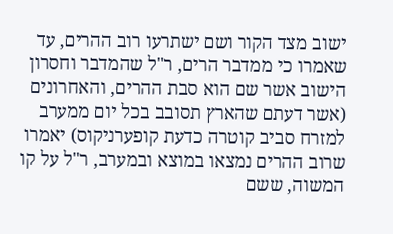ישוב מצד הקור ושם ישתרעו רוב ההרים, עד שאמרו כי ממדבר הרים, ר"ל שהמדבר וחסרון הישוב אשר שם הוא סבת ההרים, והאחרונים (אשר דעתם שהארץ תסובב בכל יום ממערב למזרח סביב קוטרה כדעת קופערניקוס) יאמרו שרוב ההרים נמצאו במוצא ובמערב, ר"ל על קו המשוה, ששם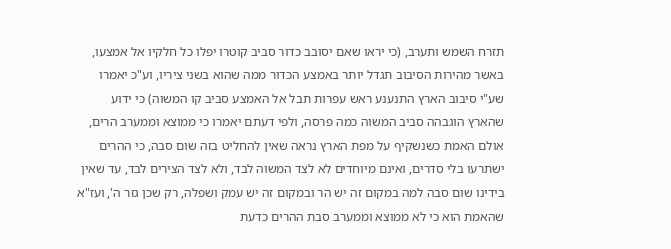תזרח השמש ותערב, (כי יראו שאם יסובב כדור סביב קוטרו יפלו כל חלקיו אל אמצעו, באשר מהירות הסיבוב תגדל יותר באמצע הכדור ממה שהוא בשני ציריו, וע"כ יאמרו שע"י סיבוב הארץ התנענע ראש עפרות תבל אל האמצע סביב קו המשוה) כי ידוע שהארץ הוגבהה סביב המשוה כמה פרסה, ולפי דעתם יאמרו כי ממוצא וממערב הרים, אולם האמת כשנשקיף על מפת הארץ נראה שאין להחליט בזה שום סבה, כי ההרים ישתרעו בלי סדרים, ואינם מיוחדים לא לצד המשוה לבד, ולא לצד הצירים לבד, עד שאין בידינו שום סבה למה במקום זה יש הר ובמקום זה יש עמק ושפלה, רק שכן גזר ה', ועז"א שהאמת הוא כי לא ממוצא וממערב סבת ההרים כדעת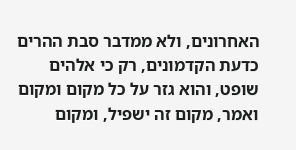האחרונים, ולא ממדבר סבת ההרים כדעת הקדמונים, רק כי אלהים שופט, והוא גזר על כל מקום ומקום ואמר, מקום זה ישפיל, ומקום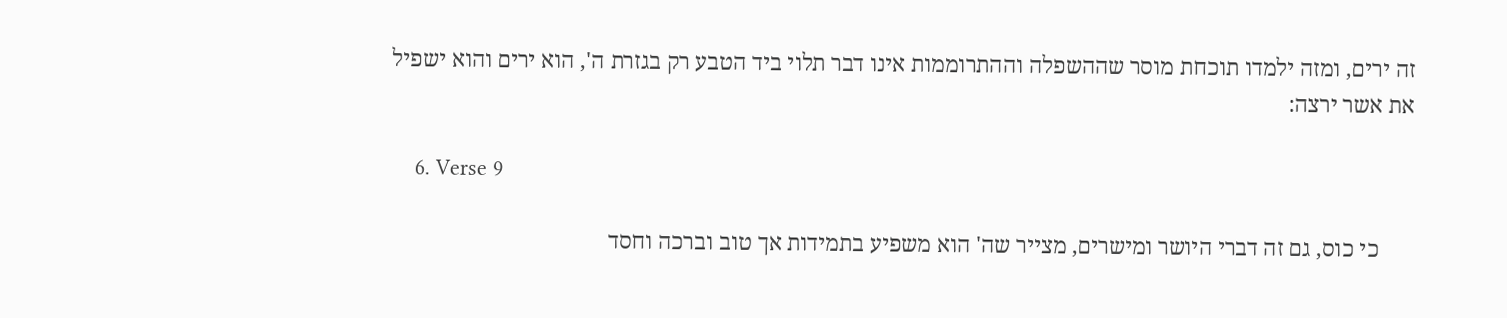זה ירים, ומזה ילמדו תוכחת מוסר שההשפלה וההתרוממות אינו דבר תלוי ביד הטבע רק בגזרת ה', הוא ירים והוא ישפיל את אשר ירצה:

    6. Verse 9

      כי כוס, גם זה דברי היושר ומישרים, מצייר שה' הוא משפיע בתמידות אך טוב וברכה וחסד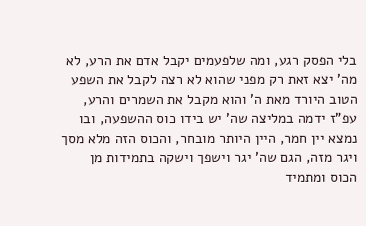בלי הפסק רגע, ומה שלפעמים יקבל אדם את הרע, לא מה' יצא זאת רק מפני שהוא לא רצה לקבל את השפע הטוב היורד מאת ה' והוא מקבל את השמרים והרע, עפ"ז ידמה במליצה שה' יש בידו כוס ההשפעה, ובו נמצא יין חמר, היין היותר מובחר, והכוס הזה מלא מסך ויגר מזה, הגם שה' יגר וישפך וישקה בתמידות מן הכוס ומתמיד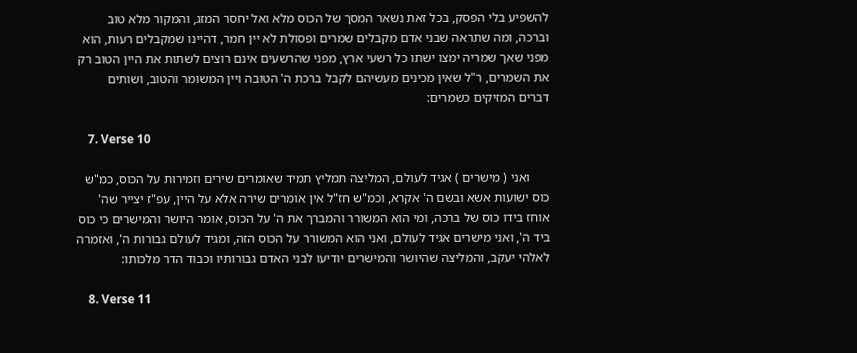להשפיע בלי הפסק, בכל זאת נשאר המסך של הכוס מלא ואל יחסר המזג, והמקור מלא טוב וברכה, ומה שתראה שבני אדם מקבלים שמרים ופסולת לא יין חמר, דהיינו שמקבלים רעות, הוא מפני שאך שמריה ימצו ישתו כל רשעי ארץ, מפני שהרשעים אינם רוצים לשתות את היין הטוב רק את השמרים, ר"ל שאין מכינים מעשיהם לקבל ברכת ה' הטובה ויין המשומר והטוב, ושותים דברים המזיקים כשמרים:

    7. Verse 10

      ואני ( מישרים ) אגיד לעולם, המליצה תמליץ תמיד שאומרים שירים וזמירות על הכוס, כמ"ש כוס ישועות אשא ובשם ה' אקרא, וכמ"ש חז"ל אין אומרים שירה אלא על היין, עפ"ז יצייר שה' אוחז בידו כוס של ברכה, ומי הוא המשורר והמברך את ה' על הכוס, אומר היושר והמישרים כי כוס ביד ה', ואני מישרים אגיד לעולם, ואני הוא המשורר על הכוס הזה, ומגיד לעולם גבורות ה', ואזמרה לאלהי יעקב, והמליצה שהיושר והמישרים יודיעו לבני האדם גבורותיו וכבוד הדר מלכותו:

    8. Verse 11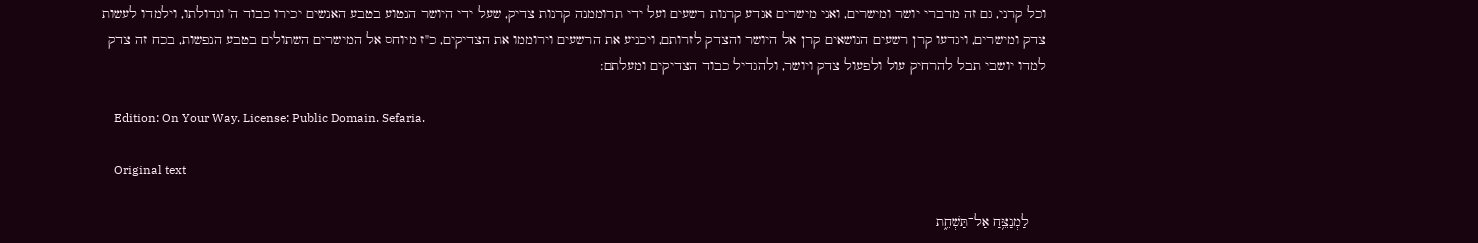וכל קרני, גם זה מדברי יושר ומישרים, ואני מישרים אגדע קרנות רשעים ועל ידי תרוממנה קרנות צדיק, שעל ידי היושר הנטוע בטבע האנשים יכירו כבוד ה' וגדולתו, וילמדו לעשות צדק ומישרים, ויגדעו קרן רשעים הנושאים קרן אל היושר והצדק לזרותם, ויכניע את הרשעים וירוממו את הצדיקים, כ"ז מיוחס אל המישרים השתולים בטבע הנפשות, בכח זה צדק למדו יושבי תבל להרחיק עול ולפעול צדק ויושר, ולהגדיל כבוד הצדיקים ומעלתם:

    Edition: On Your Way. License: Public Domain. Sefaria.

    Original text

    לַמְנַצֵּ֥חַ אַל־תַּשְׁחֵ֑ת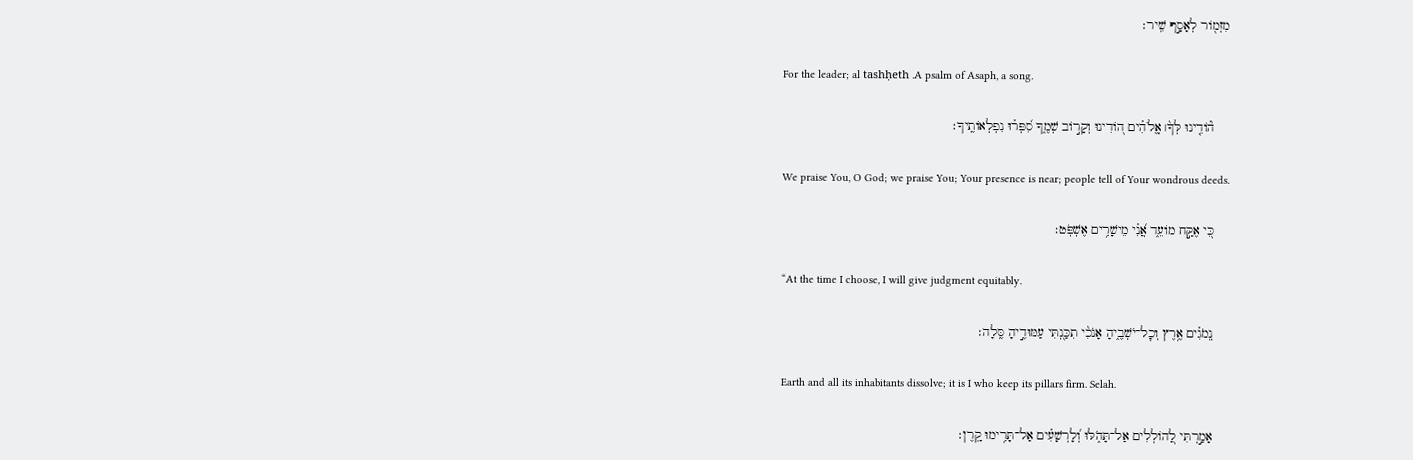מִזְמ֖וֹר לְאָסָ֣ף שִֽׁיר׃

    For the leader; al tashḥeth .A psalm of Asaph, a song.

    ה֘וֹדִ֤ינוּ לְּךָ֨׀ אֱֽלֹהִ֗ים ה֭וֹדִינוּ וְקָר֣וֹב שְׁמֶ֑ךָ סִ֝פְּר֗וּ נִפְלְאוֹתֶֽיךָ׃

    We praise You, O God; we praise You; Your presence is near; people tell of Your wondrous deeds.

    כִּ֭י אֶקַּ֣ח מוֹעֵ֑ד אֲ֝נִ֗י מֵישָׁרִ֥ים אֶשְׁפֹּֽט׃

    “At the time I choose, I will give judgment equitably.

    נְֽמֹגִ֗ים אֶ֥רֶץ וְכׇל־יֹשְׁבֶ֑יהָ אָנֹכִ֨י תִכַּ֖נְתִּי עַמּוּדֶ֣יהָ סֶּֽלָה׃

    Earth and all its inhabitants dissolve; it is I who keep its pillars firm. Selah.

    אָמַ֣רְתִּי לַ֭הוֹלְלִים אַל־תָּהֹ֑לּוּ וְ֝לָרְשָׁעִ֗ים אַל־תָּרִ֥ימוּ קָֽרֶן׃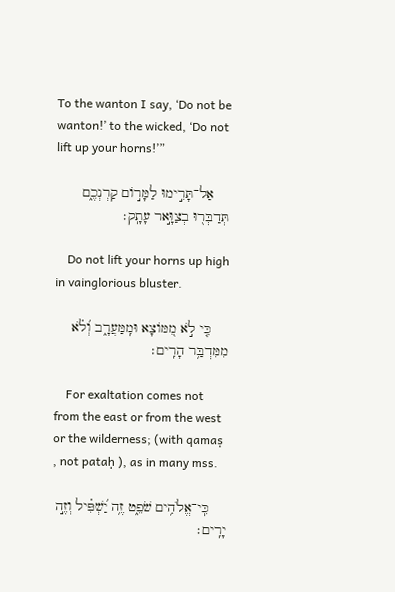To the wanton I say, ‘Do not be wanton!’ to the wicked, ‘Do not lift up your horns!’”

    אַל־תָּרִ֣ימוּ לַמָּר֣וֹם קַרְנְכֶ֑ם תְּדַבְּר֖וּ בְצַוָּ֣אר עָתָֽק׃

    Do not lift your horns up high in vainglorious bluster.

    כִּ֤י לֹ֣א מִ֭מּוֹצָא וּמִֽמַּעֲרָ֑ב וְ֝לֹ֗א מִמִּדְבַּ֥ר הָרִֽים׃

    For exaltation comes not from the east or from the west or the wilderness; (with qamaṣ , not pataḥ ), as in many mss.

    כִּֽי־אֱלֹהִ֥ים שֹׁפֵ֑ט זֶ֥ה יַ֝שְׁפִּ֗יל וְזֶ֣ה יָרִֽים׃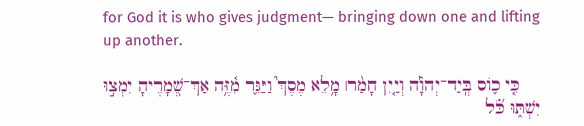for God it is who gives judgment— bringing down one and lifting up another.

    כִּ֤י כ֪וֹס בְּֽיַד־יְהֹוָ֡ה וְיַ֤יִן חָמַ֨ר׀ מָ֥לֵא מֶסֶךְ֮ וַיַּגֵּ֢ר מִ֫זֶּ֥ה אַךְ־שְׁ֭מָרֶיהָ יִמְצ֣וּ יִשְׁתּ֑וּ כֹּ֝֗ל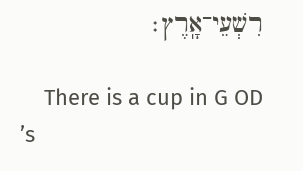רִשְׁעֵי־אָֽרֶץ׃

    There is a cup in G OD ’s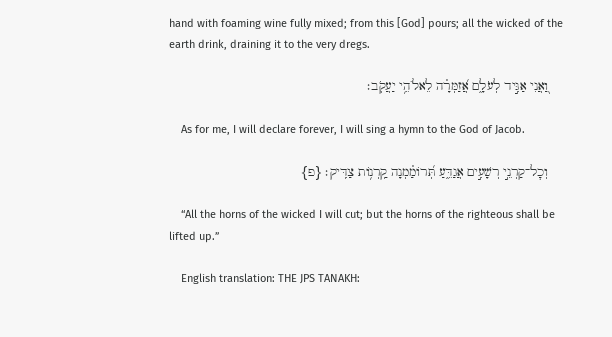hand with foaming wine fully mixed; from this [God] pours; all the wicked of the earth drink, draining it to the very dregs.

    וַ֭אֲנִי אַגִּ֣יד לְעֹלָ֑ם אֲ֝זַמְּרָ֗ה לֵאלֹהֵ֥י יַעֲקֹֽב׃

    As for me, I will declare forever, I will sing a hymn to the God of Jacob.

    וְכׇל־קַרְנֵ֣י רְשָׁעִ֣ים אֲגַדֵּ֑עַ תְּ֝רוֹמַ֗מְנָה קַֽרְנ֥וֹת צַדִּֽיק׃ {פ}

    “All the horns of the wicked I will cut; but the horns of the righteous shall be lifted up.”

    English translation: THE JPS TANAKH: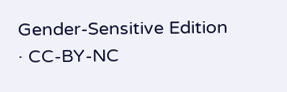Gender-Sensitive Edition · CC-BY-NC